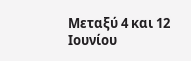Μεταξύ 4 και 12 Ιουνίου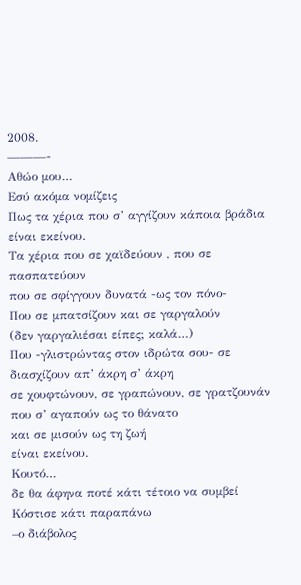2008.
———-
Αθώο μου…
Εσύ ακόμα νομίζεις
Πως τα χέρια που σ’ αγγίζουν κάποια βράδια
είναι εκείνου.
Τα χέρια που σε χαϊδεύουν , που σε πασπατεύουν
που σε σφίγγουν δυνατά -ως τον πόνο-
Που σε μπατσίζουν και σε γαργαλούν
(δεν γαργαλιέσαι είπες; καλά…)
Που -γλιστρώντας στον ιδρώτα σου- σε διασχίζουν απ’ άκρη σ’ άκρη
σε χουφτώνουν, σε γραπώνουν, σε γρατζουνάν
που σ’ αγαπούν ως το θάνατο
και σε μισούν ως τη ζωή
είναι εκείνου.
Κουτό…
δε θα άφηνα ποτέ κάτι τέτοιο να συμβεί
Κόστισε κάτι παραπάνω
–ο διάβολος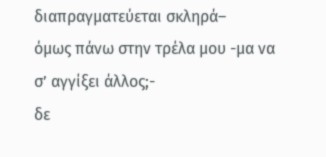διαπραγματεύεται σκληρά–
όμως πάνω στην τρέλα μου -μα να σ’ αγγίξει άλλος;-
δε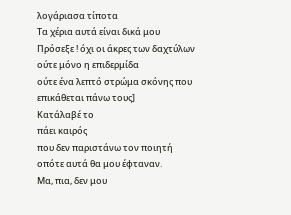λογάριασα τίποτα
Τα χέρια αυτά είναι δικά μου
Πρόσεξε ! όχι οι άκρες των δαχτύλων
ούτε μόνο η επιδερμίδα
ούτε ένα λεπτό στρώμα σκόνης που
επικάθεται πάνω τους]
Κατάλαβέ το
πάει καιρός
που δεν παριστάνω τον ποιητή
οπότε αυτά θα μου έφταναν.
Μα, πια, δεν μου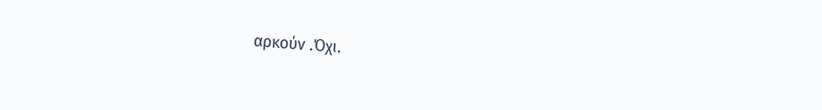αρκούν .Όχι.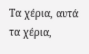Τα χέρια, αυτά τα χέρια,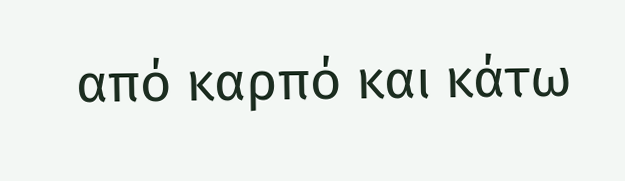από καρπό και κάτω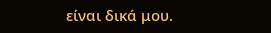είναι δικά μου.